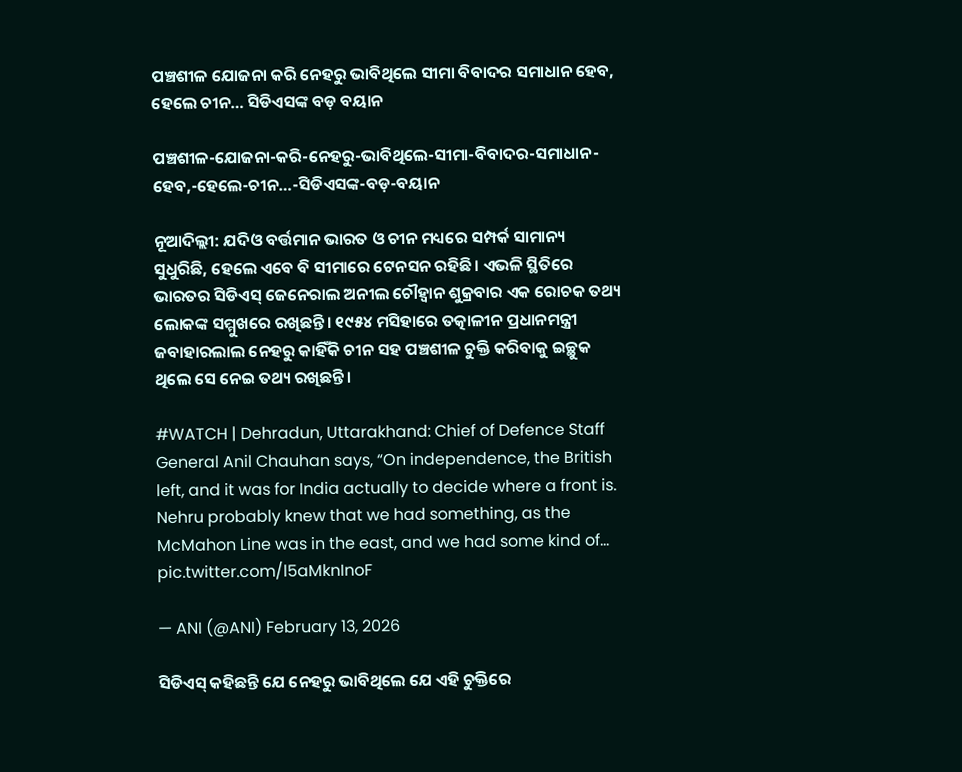ପଞ୍ଚଶୀଳ ଯୋଜନା କରି ନେହରୁ ଭାବିଥିଲେ ସୀମା ବିବାଦର ସମାଧାନ ହେବ, ହେଲେ ଚୀନ… ସିଡିଏସଙ୍କ ବଡ଼ ବୟାନ

ପଞ୍ଚଶୀଳ-ଯୋଜନା-କରି-ନେହରୁ-ଭାବିଥିଲେ-ସୀମା-ବିବାଦର-ସମାଧାନ-ହେବ,-ହେଲେ-ଚୀନ…-ସିଡିଏସଙ୍କ-ବଡ଼-ବୟାନ

ନୂଆଦିଲ୍ଲୀ: ଯଦିଓ ବର୍ତ୍ତମାନ ଭାରତ ଓ ଚୀନ ମଧ୍ୟରେ ସମ୍ପର୍କ ସାମାନ୍ୟ ସୁଧୁରିଛି, ହେଲେ ଏବେ ବି ସୀମାରେ ଟେନସନ ରହିଛି। ଏଭଳି ସ୍ଥିତିରେ ଭାରତର ସିଡିଏସ୍ ଜେନେରାଲ ଅନୀଲ ଚୌହ୍ୱାନ ଶୁକ୍ରବାର ଏକ ରୋଚକ ତଥ୍ୟ ଲୋକଙ୍କ ସମ୍ମୁଖରେ ରଖିଛନ୍ତି। ୧୯୫୪ ମସିହାରେ ତତ୍କାଳୀନ ପ୍ରଧାନମନ୍ତ୍ରୀ ଜବାହାରଲାଲ ନେହରୁ କାହିଁକି ଚୀନ ସହ ପଞ୍ଚଶୀଳ ଚୁକ୍ତି କରିବାକୁ ଇଚ୍ଛୁକ ଥିଲେ ସେ ନେଇ ତଥ୍ୟ ରଖିଛନ୍ତି।

#WATCH | Dehradun, Uttarakhand: Chief of Defence Staff General Anil Chauhan says, “On independence, the British left, and it was for India actually to decide where a front is. Nehru probably knew that we had something, as the McMahon Line was in the east, and we had some kind of… pic.twitter.com/l5aMknInoF

— ANI (@ANI) February 13, 2026

ସିଡିଏସ୍ କହିଛନ୍ତି ଯେ ନେହରୁ ଭାବିଥିଲେ ଯେ ଏହି ଚୁକ୍ତିରେ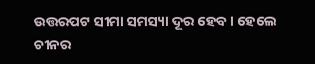ଉତ୍ତରପଟ ସୀମା ସମସ୍ୟା ଦୂର ହେବ। ହେଲେ ଚୀନର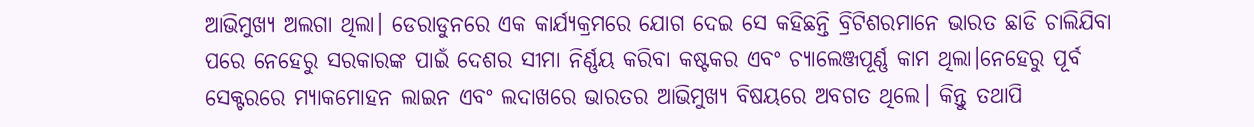ଆଭିମୁଖ୍ୟ ଅଲଗା ଥିଲା। ଡେରାଡୁନରେ ଏକ କାର୍ଯ୍ୟକ୍ରମରେ ଯୋଗ ଦେଇ ସେ କହିଛନ୍ତି ବ୍ରିଟିଶରମାନେ ଭାରତ ଛାଡି ଚାଲିଯିବା ପରେ ନେହେରୁ ସରକାରଙ୍କ ପାଇଁ ଦେଶର ସୀମା ନିର୍ଣ୍ଣୟ କରିବା କଷ୍ଟକର ଏବଂ ଚ୍ୟାଲେଞ୍ଜପୂର୍ଣ୍ଣ କାମ ଥିଲା।ନେହେରୁ ପୂର୍ବ ସେକ୍ଟରରେ ମ୍ୟାକମୋହନ ଲାଇନ ଏବଂ ଲଦାଖରେ ଭାରତର ଆଭିମୁଖ୍ୟ ବିଷୟରେ ଅବଗତ ଥିଲେ। କିନ୍ତୁ ତଥାପି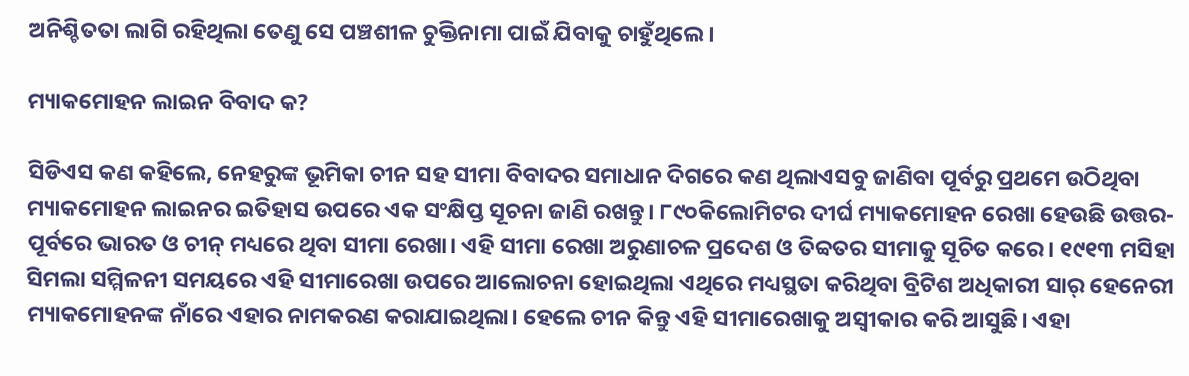ଅନିଶ୍ଚିତତା ଲାଗି ରହିଥିଲା ତେଣୁ ସେ ପଞ୍ଚଶୀଳ ଚୁକ୍ତିନାମା ପାଇଁ ଯିବାକୁ ଚାହୁଁଥିଲେ।

ମ୍ୟାକମୋହନ ଲାଇନ ବିବାଦ କ?

ସିଡିଏସ କଣ କହିଲେ, ନେହରୁଙ୍କ ଭୂମିକା ଚୀନ ସହ ସୀମା ବିବାଦର ସମାଧାନ ଦିଗରେ କଣ ଥିଲାଏସବୁ ଜାଣିବା ପୂର୍ବରୁ ପ୍ରଥମେ ଉଠିଥିବା ମ୍ୟାକମୋହନ ଲାଇନର ଇତିହାସ ଉପରେ ଏକ ସଂକ୍ଷିପ୍ତ ସୂଚନା ଜାଣି ରଖନ୍ତୁ। ୮୯୦କିଲୋମିଟର ଦୀର୍ଘ ମ୍ୟାକମୋହନ ରେଖା ହେଉଛି ଉତ୍ତର-ପୂର୍ବରେ ଭାରତ ଓ ଚୀନ୍ ମଧ୍ୟରେ ଥିବା ସୀମା ରେଖା। ଏହି ସୀମା ରେଖା ଅରୁଣାଚଳ ପ୍ରଦେଶ ଓ ତିବ୍ବତର ସୀମାକୁ ସୂଚିତ କରେ। ୧୯୧୩ ମସିହା ସିମଲା ସମ୍ମିଳନୀ ସମୟରେ ଏହି ସୀମାରେଖା ଉପରେ ଆଲୋଚନା ହୋଇଥିଲା ଏଥିରେ ମଧ୍ୟସ୍ଥତା କରିଥିବା ବ୍ରିଟିଶ ଅଧିକାରୀ ସାର୍ ହେନେରୀ ମ୍ୟାକମୋହନଙ୍କ ନାଁରେ ଏହାର ନାମକରଣ କରାଯାଇଥିଲା। ହେଲେ ଚୀନ କିନ୍ତୁ ଏହି ସୀମାରେଖାକୁ ଅସ୍ୱୀକାର କରି ଆସୁଛି। ଏହା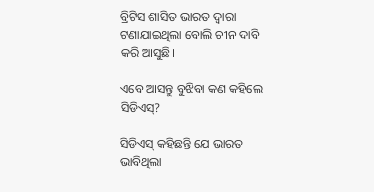ବ୍ରିଟିସ ଶାସିତ ଭାରତ ଦ୍ୱାରା ଟଣାଯାଇଥିଲା ବୋଲି ଚୀନ ଦାବି କରି ଆସୁଛି।

ଏବେ ଆସନ୍ତୁ ବୁଝିବା କଣ କହିଲେ ସିଡିଏସ୍?

ସିଡିଏସ୍ କହିଛନ୍ତି ଯେ ଭାରତ ଭାବିଥିଲା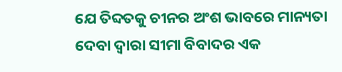ଯେ ତିବ୍ଦତକୁ ଚୀନର ଅଂଶ ଭାବରେ ମାନ୍ୟତା ଦେବା ଦ୍ୱାରା ସୀମା ବିବାଦର ଏକ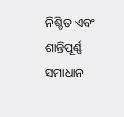ନିଶ୍ଚିତ ଏବଂ ଶାନ୍ତିପୂର୍ଣ୍ଣ ସମାଧାନ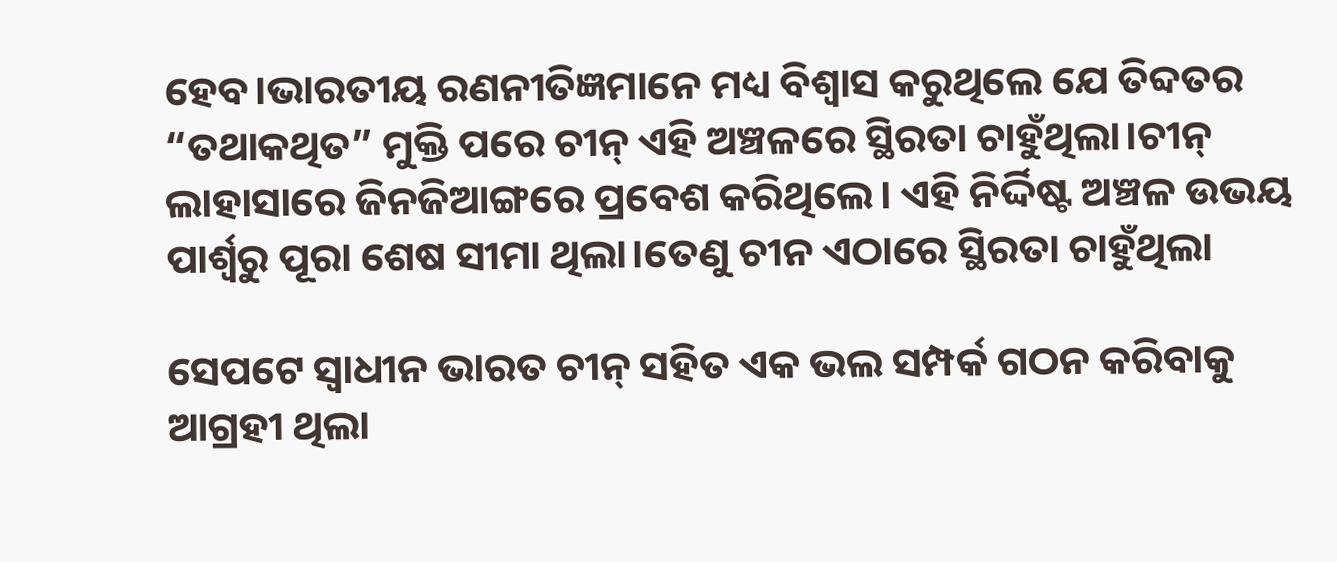ହେବ।ଭାରତୀୟ ରଣନୀତିଜ୍ଞମାନେ ମଧ୍ୟ ବିଶ୍ୱାସ କରୁଥିଲେ ଯେ ତିବ୍ଦତର “ତଥାକଥିତ” ମୁକ୍ତି ପରେ ଚୀନ୍ ଏହି ଅଞ୍ଚଳରେ ସ୍ଥିରତା ଚାହୁଁଥିଲା।ଚୀନ୍ ଲାହାସାରେ ଜିନଜିଆଙ୍ଗରେ ପ୍ରବେଶ କରିଥିଲେ। ଏହି ନିର୍ଦ୍ଦିଷ୍ଟ ଅଞ୍ଚଳ ଉଭୟ ପାର୍ଶ୍ୱରୁ ପୂରା ଶେଷ ସୀମା ଥିଲା।ତେଣୁ ଚୀନ ଏଠାରେ ସ୍ଥିରତା ଚାହୁଁଥିଲା

ସେପଟେ ସ୍ୱାଧୀନ ଭାରତ ଚୀନ୍ ସହିତ ଏକ ଭଲ ସମ୍ପର୍କ ଗଠନ କରିବାକୁ ଆଗ୍ରହୀ ଥିଲା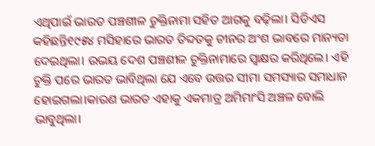ଏଥିପାଇଁ ଭାରତ ପଞ୍ଚଶୀଳ ଚୁକ୍ତିନାମା ସହିତ ଆଗକୁ ବଢ଼ିଲା। ସିଡିଏସ କହିଛନ୍ତି୧୯୫୪ ମସିହାରେ ଭାରତ ତିବ୍ଦତକୁ ଚୀନର ଅଂଶ ଭାବରେ ମାନ୍ୟତା ଦେଇଥିଲା। ଉଭୟ ଦେଶ ପଞ୍ଚଶୀଳ ଚୁକ୍ତିନାମାରେ ସ୍ୱାକ୍ଷର କରିଥିଲେ। ଏହି ଚୁକ୍ତି ପରେ ଭାରତ ଭାବିଥିଲା ଯେ ଏବେ ଉତ୍ତର ସୀମା ସମସ୍ୟାର ସମାଧାନ ହୋଇଗଲା।କାରଣ ଭାରତ ଏହାକୁ ଏକମାତ୍ର ଅମିମାଂସି ଅଞ୍ଚଳ ବୋଲି ଭାବୁଥିଲା।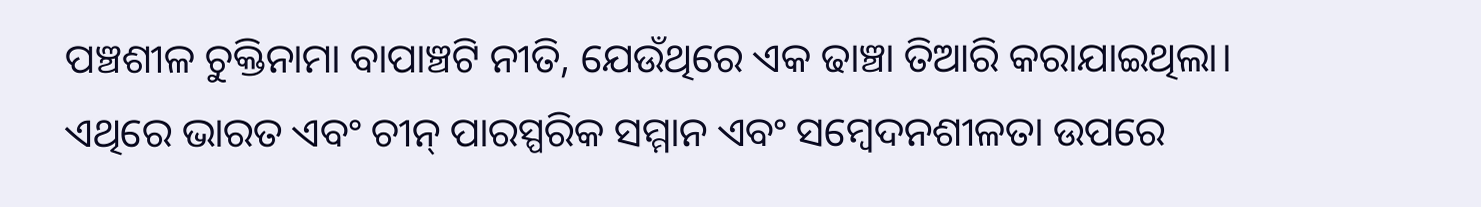ପଞ୍ଚଶୀଳ ଚୁକ୍ତିନାମା ବାପାଞ୍ଚଟି ନୀତି, ଯେଉଁଥିରେ ଏକ ଢାଞ୍ଚା ତିଆରି କରାଯାଇଥିଲା। ଏଥିରେ ଭାରତ ଏବଂ ଚୀନ୍ ପାରସ୍ପରିକ ସମ୍ମାନ ଏବଂ ସମ୍ବେଦନଶୀଳତା ଉପରେ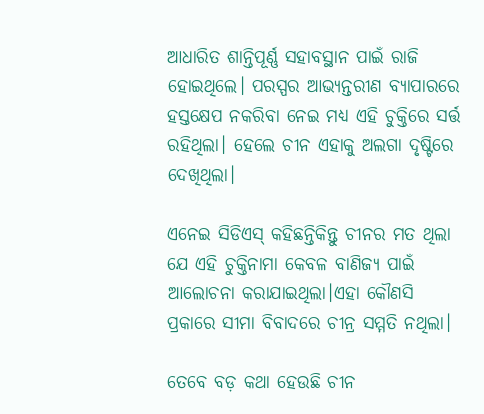ଆଧାରିତ ଶାନ୍ତିପୂର୍ଣ୍ଣ ସହାବସ୍ଥାନ ପାଇଁ ରାଜି ହୋଇଥିଲେ। ପରସ୍ପର ଆଭ୍ୟନ୍ତରୀଣ ବ୍ୟାପାରରେ ହସ୍ତକ୍ଷେପ ନକରିବା ନେଇ ମଧ୍ୟ ଏହି ଚୁକ୍ତିରେ ସର୍ତ୍ତ ରହିଥିଲା। ହେଲେ ଚୀନ ଏହାକୁ ଅଲଗା ଦୃଷ୍ଟିରେ ଦେଖିଥିଲା।

ଏନେଇ ସିଡିଏସ୍ କହିଛନ୍ତିକିନ୍ତୁ ଚୀନର ମତ ଥିଲା ଯେ ଏହି ଚୁକ୍ତିନାମା କେବଳ ବାଣିଜ୍ୟ ପାଇଁ ଆଲୋଚନା କରାଯାଇଥିଲା।ଏହା କୌଣସି ପ୍ରକାରେ ସୀମା ବିବାଦରେ ଚୀନ୍ର ସମ୍ମତି ନଥିଲା।

ତେବେ ବଡ଼ କଥା ହେଉଛି ଚୀନ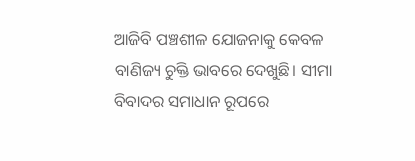ଆଜିବି ପଞ୍ଚଶୀଳ ଯୋଜନାକୁ କେବଳ ବାଣିଜ୍ୟ ଚୁକ୍ତି ଭାବରେ ଦେଖୁଛି। ସୀମା ବିବାଦର ସମାଧାନ ରୂପରେ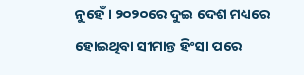ନୁହେଁ। ୨୦୨୦ରେ ଦୁଇ ଦେଶ ମଧ୍ୟରେ ହୋଇଥିବା ସୀମାନ୍ତ ହିଂସା ପରେ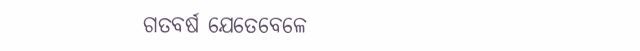ଗତବର୍ଷ ଯେତେବେଳେ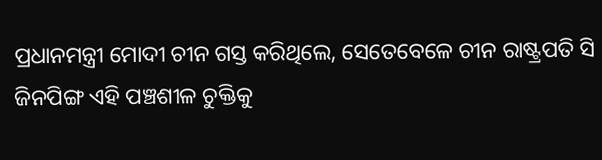ପ୍ରଧାନମନ୍ତ୍ରୀ ମୋଦୀ ଚୀନ ଗସ୍ତ କରିଥିଲେ, ସେତେବେଳେ ଚୀନ ରାଷ୍ଟ୍ରପତି ସି ଜିନପିଙ୍ଗ ଏହି ପଞ୍ଚଶୀଳ ଚୁକ୍ତିକୁ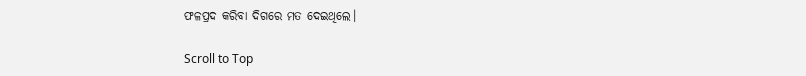ଫଳପ୍ରଦ କରିବା ଦିଗରେ ମତ ଦେଇଥିଲେ।

Scroll to Top